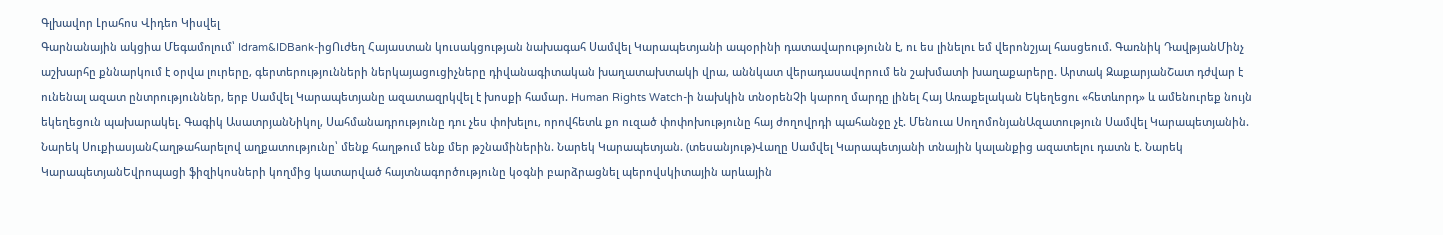Գլխավոր Լրահոս Վիդեո Կիսվել
Գարնանային ակցիա Մեգամոլում՝ Idram&IDBank-իցՈւժեղ Հայաստան կուսակցության նախագահ Սամվել Կարապետյանի ապօրինի դատավարությունն է, ու ես լինելու եմ վերոնշյալ հասցեում. Գառնիկ ԴավթյանՄինչ աշխարհը քննարկում է օրվա լուրերը, գերտերությունների ներկայացուցիչները դիվանագիտական խաղատախտակի վրա, աննկատ վերադասավորում են շախմատի խաղաքարերը. Արտակ ԶաքարյանՇատ դժվար է ունենալ ազատ ընտրություններ, երբ Սամվել Կարապետյանը ազատազրկվել է խոսքի համար. Human Rights Watch-ի նախկին տնօրենՉի կարող մարդը լինել Հայ Առաքելական Եկեղեցու «հետևորդ» և ամենուրեք նույն եկեղեցուն պախարակել. Գագիկ ԱսատրյանՆիկոլ, Սահմանադրությունը դու չես փոխելու, որովհետև քո ուզած փոփոխությունը հայ ժողովրդի պահանջը չէ. Մենուա ՍողոմոնյանԱզատություն Սամվել Կարապետյանին. Նարեկ ՍուքիասյանՀաղթահարելով աղքատությունը՝ մենք հաղթում ենք մեր թշնամիներին. Նարեկ Կարապետյան. (տեսանյութ)Վաղը Սամվել Կարապետյանի տնային կալանքից ազատելու դատն է. Նարեկ ԿարապետյանԵվրոպացի ֆիզիկոսների կողմից կատարված հայտնագործությունը կօգնի բարձրացնել պերովսկիտային արևային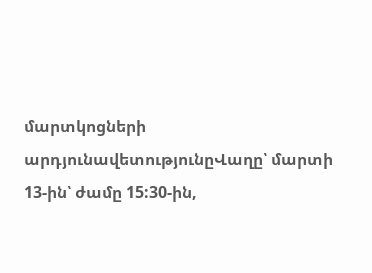մարտկոցների արդյունավետությունըՎաղը՝ մարտի 13-ին՝ ժամը 15:30-ին,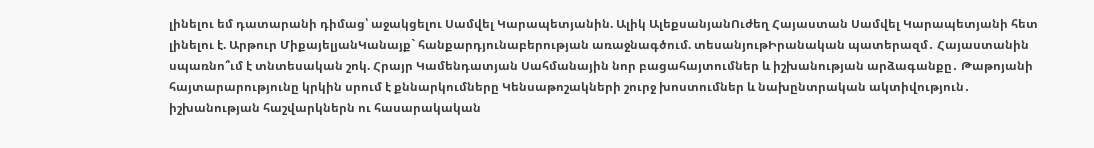լինելու եմ դատարանի դիմաց՝ աջակցելու Սամվել Կարապետյանին. Ալիկ ԱլեքսանյանՈւժեղ Հայաստան Սամվել Կարապետյանի հետ լինելու է. Արթուր ՄիքայելյանԿանայք` հանքարդյունաբերության առաջնագծում. տեսանյութԻրանական պատերազմ․ Հայաստանին սպառնո՞ւմ է տնտեսական շոկ. Հրայր Կամենդատյան Սահմանային նոր բացահայտումներ և իշխանության արձագանքը․ Թաթոյանի հայտարարությունը կրկին սրում է քննարկումները Կենսաթոշակների շուրջ խոստումներ և նախընտրական ակտիվություն․ իշխանության հաշվարկներն ու հասարակական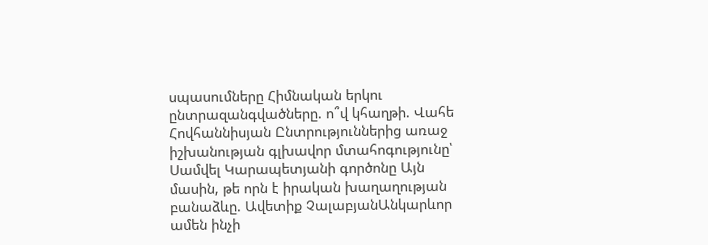սպասումները Հիմնական երկու ընտրազանգվածները. ո՞վ կհաղթի. Վահե Հովհաննիսյան Ընտրություններից առաջ իշխանության գլխավոր մտահոգությունը՝ Սամվել Կարապետյանի գործոնը Այն մասին, թե որն է իրական խաղաղության բանաձևը. Ավետիք ՉալաբյանԱնկարևոր ամեն ինչի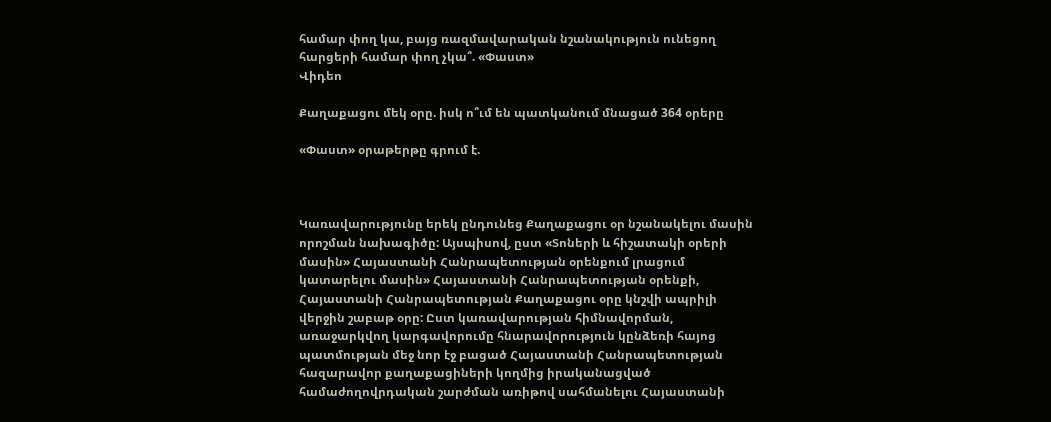համար փող կա, բայց ռազմավարական նշանակություն ունեցող հարցերի համար փող չկա՞. «Փաստ»
Վիդեո

Քաղաքացու մեկ օրը. իսկ ո՞ւմ են պատկանում մնացած 364 օրերը

«Փաստ» օրաթերթը գրում է.



Կառավարությունը երեկ ընդունեց Քաղաքացու օր նշանակելու մասին որոշման նախագիծը: Այսպիսով, ըստ «Տոների և հիշատակի օրերի մասին» Հայաստանի Հանրապետության օրենքում լրացում կատարելու մասին» Հայաստանի Հանրապետության օրենքի, Հայաստանի Հանրապետության Քաղաքացու օրը կնշվի ապրիլի վերջին շաբաթ օրը: Ըստ կառավարության հիմնավորման, առաջարկվող կարգավորումը հնարավորություն կընձեռի հայոց պատմության մեջ նոր էջ բացած Հայաստանի Հանրապետության հազարավոր քաղաքացիների կողմից իրականացված համաժողովրդական շարժման առիթով սահմանելու Հայաստանի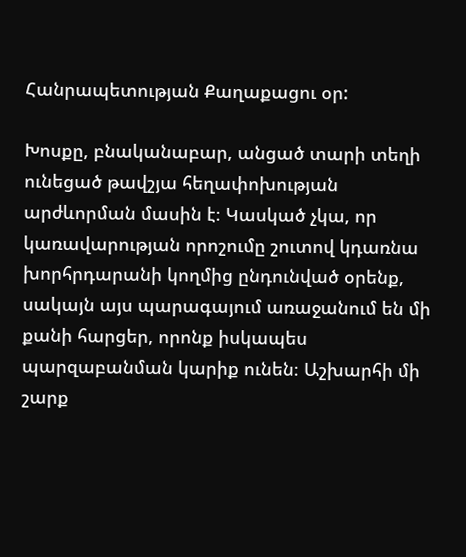Հանրապետության Քաղաքացու օր:

Խոսքը, բնականաբար, անցած տարի տեղի ունեցած թավշյա հեղափոխության արժևորման մասին է։ Կասկած չկա, որ կառավարության որոշումը շուտով կդառնա խորհրդարանի կողմից ընդունված օրենք, սակայն այս պարագայում առաջանում են մի քանի հարցեր, որոնք իսկապես պարզաբանման կարիք ունեն։ Աշխարհի մի շարք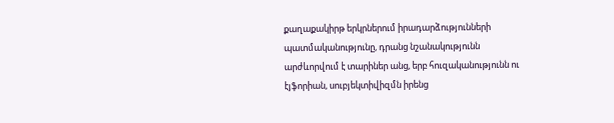քաղաքակիրթ երկրներում իրադարձությունների պատմականությունը, դրանց նշանակությունն արժևորվում է տարիներ անց, երբ հուզականությունն ու էյֆորիան, սուբյեկտիվիզմն իրենց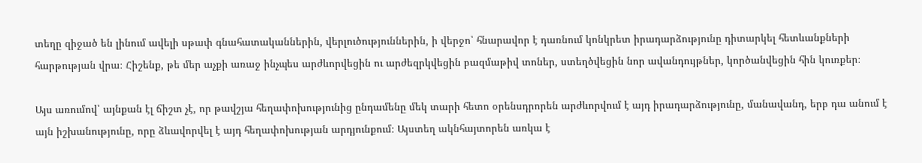տեղը զիջած են լինում ավելի սթափ գնահատականներին, վերլուծություններին, ի վերջո՝ հնարավոր է դառնում կոնկրետ իրադարձությունը դիտարկել հետևանքների հարթության վրա։ Հիշենք, թե մեր աչքի առաջ ինչպես արժևորվեցին ու արժեզրկվեցին բազմաթիվ տոներ, ստեղծվեցին նոր ավանդույթներ, կործանվեցին հին կուռքեր։

Այս առումով՝ այնքան էլ ճիշտ չէ, որ թավշյա հեղափոխությունից ընդամենը մեկ տարի հետո օրենսդրորեն արժևորվում է այդ իրադարձությունը, մանավանդ, երբ դա անում է այն իշխանությունը, որը ձևավորվել է այդ հեղափոխության արդյունքում։ Այստեղ ակնհայտորեն առկա է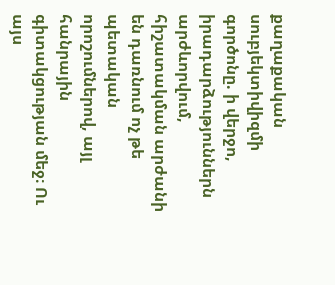քաղաքական սուբյեկտիվիզմի գործոնը. ի վերջո, իրադարձություններն արժևորվում, հիշատակման արժանի են դառնում ոչ թե պետական որոշումներով, այլ հանրային գիտակցության մեջ։ Ու այս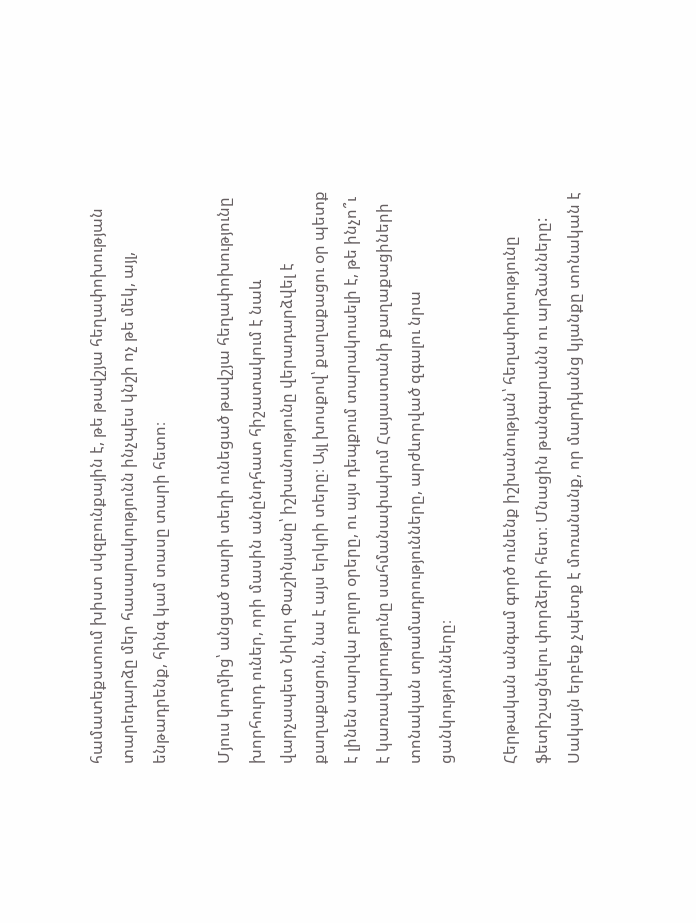համատեքստում խիստ սկզբունքային է, թե թավշյա հեղափոխության տարեդարձը մեր հասարակությունն ինչպես կնշի ոչ թե մեկ, այլ, ենթադրենք, հինգ կամ տասը տարի հետո։

Մյուս կողմից՝ անցած տարի տեղի ունեցած թավշյա հեղափոխությունը խորհուրդ ուներ, որի մասին անընդհատ հիշատակում է նաև վարչապետ Նիկոլ Փաշինյանը՝ իշխանությունը վերադարձվել է քաղաքացուն, նա է այս երկրի տերը։ Այլ խոսքով՝ քաղաքացու օր պետք է լինեն տարվա բոլոր օրերը, ու այս դեպքում տարակուսելի է, թե ինչո՞ւ է կառավարությունը սահմանափակում Հայաստանի քաղաքացիների տոնական տրամադրությունները, արժևորված զգալու նրա ցանկությունները։

Հերթական անգամ գործ ունենք իշխանության՝ հեղափոխությունը ֆետիշացնելու փորձերի հետ։ Մնացին թանգարանն ու արձանները: Սակայն երբեք չպետք է մոռանանք, որ մարդկանց կյանքը տոնական է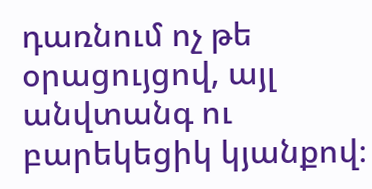դառնում ոչ թե օրացույցով, այլ անվտանգ ու բարեկեցիկ կյանքով։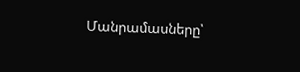Մանրամասները՝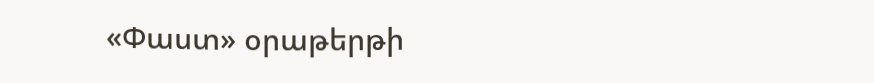«Փաստ» օրաթերթի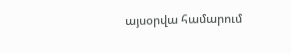այսօրվա համարում